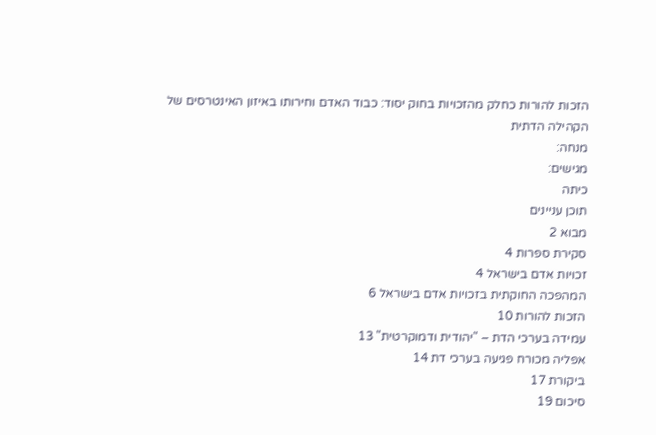הזכות להורות כחלק מהזכויות בחוק יסוד: כבוד האדם וחירותו באיזון האינטרסים של הקהילה הדתית
מנחה:
מגישים:
כיתה
תוכן עניינים
מבוא 2
סקירת ספרות 4
זכויות אדם בישראל 4
המהפכה החוקתית בזכויות אדם בישראל 6
הזכות להורות 10
עמידה בערכי הדת – "יהודית ודמוקרטית" 13
אפליה מכורח פגיעה בערכי דת 14
ביקורת 17
סיכום 19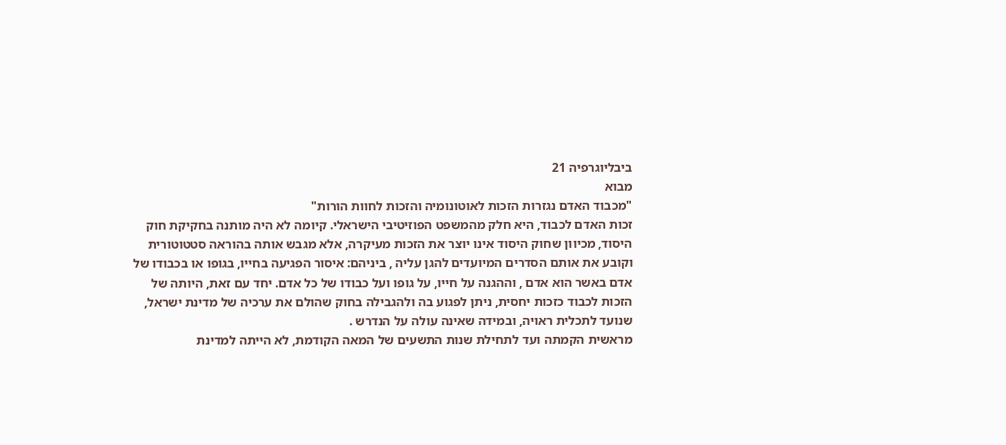ביבליוגרפיה 21
מבוא
"מכבוד האדם נגזרות הזכות לאוטונומיה והזכות לחוות הורות"
זכות האדם לכבוד, היא חלק מהמשפט הפוזיטיבי הישראלי. קיומה לא היה מותנה בחקיקת חוק היסוד, מכיוון שחוק היסוד אינו יוצר את הזכות מעיקרה, אלא מגבש אותה בהוראה סטטוטורית וקובע את אותם הסדרים המיועדים להגן עליה , ביניהם: איסור הפגיעה בחייו, בגופו או בכבודו של אדם באשר הוא אדם , וההגנה על חייו, על גופו ועל כבודו של כל אדם. יחד עם זאת, היותה של הזכות לכבוד כזכות יחסית, ניתן לפגוע בה ולהגבילה בחוק שהולם את ערכיה של מדינת ישראל, שנועד לתכלית ראויה, ובמידה שאינה עולה על הנדרש .
מראשית הקמתה ועד לתחילת שנות התשעים של המאה הקודמת, לא הייתה למדינת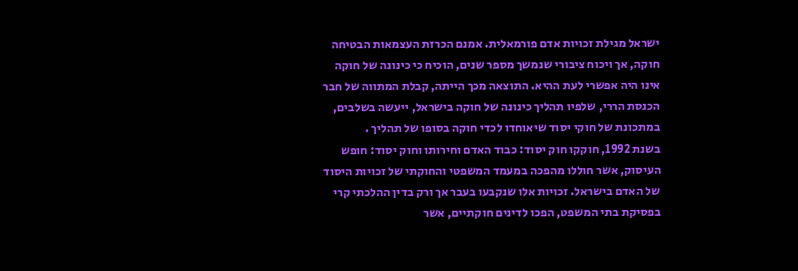ישראל מגילת זכויות אדם פורמאלית. אמנם הכרזת העצמאות הבטיחה חוקה, אך ויכוח ציבורי שנמשך מספר שנים, הוכיח כי כינונה של חוקה אינו היה אפשרי לעת ההיא. התוצאה מכך הייתה, קבלת המתווה של חבר הכנסת הררי, שלפיו תהליך כינונה של חוקה בישראל, ייעשה בשלבים, במתכונת של חוקי יסוד שיאוחדו לכדי חוקה בסופו של תהליך .
בשנת 1992, חוקקו חוק יסוד: כבוד האדם וחירותו וחוק יסוד: חופש העיסוק, אשר חוללו מהפכה במעמד המשפטי והחוקתי של זכויות היסוד של האדם בישראל. זכויות אלו שנקבעו בעבר אך ורק בדין ההלכתי קרי בפסיקת בתי המשפט, הפכו לדינים חוקתיים, אשר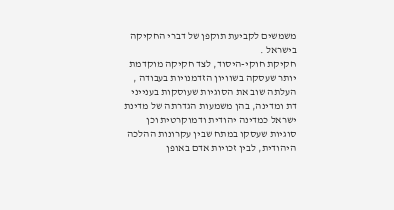משמשים לקביעת תוקפן של דברי החקיקה בישראל .
חקיקת חוקי-היסוד, לצד חקיקה מוקדמת יותר שעסקה בשוויון הזדמנויות בעבודה , העלתה שוב את הסוגיות שעוסקות בענייני דת ומדינה, בהן משמעות הגדרתה של מדינת ישראל כמדינה יהודית ודמוקרטית וכן סוגיות שעסקו במתח שבין עקרונות ההלכה היהודית, לבין זכויות אדם באופן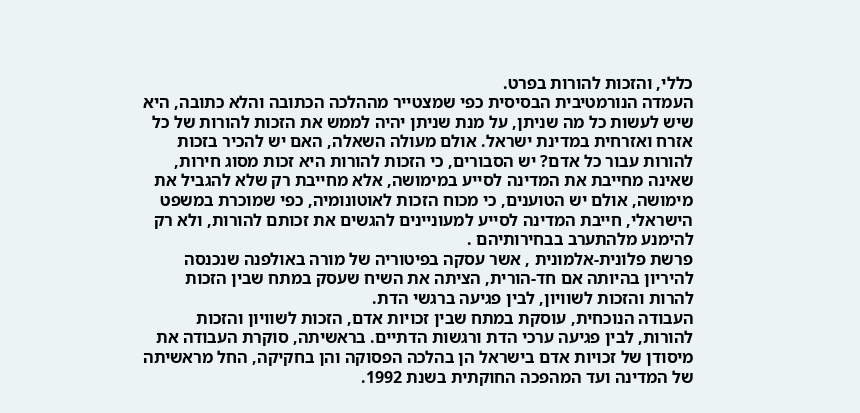כללי, והזכות להורות בפרט.
העמדה הנורמטיבית הבסיסית כפי שמצטייר מההלכה הכתובה והלא כתובה, היא שיש לעשות כל מה שניתן, על מנת שניתן יהיה לממש את הזכות להורות של כל אזרח ואזרחית במדינת ישראל. אולם מעולה השאלה, האם יש להכיר בזכות להורות עבור כל אדם? יש הסבורים, כי הזכות להורות היא זכות מסוג חירות, שאינה מחייבת את המדינה לסייע במימושה, אלא מחייבת רק שלא להגביל את מימושה, אולם יש הטוענים, כי מכוח הזכות לאוטונומיה, כפי שמוכרת במשפט הישראלי, חייבת המדינה לסייע למעוניינים להגשים את זכותם להורות, ולא רק להימנע מלהתערב בבחירותיהם .
פרשת פלונית-אלמונית , אשר עסקה בפיטוריה של מורה באולפנה שנכנסה להיריון בהיותה אם חד-הורית, הציתה את השיח שעסק במתח שבין הזכות להרות והזכות לשוויון, לבין פגיעה ברגשי הדת.
העבודה הנוכחית, עוסקת במתח שבין זכויות אדם, הזכות לשוויון והזכות להורות, לבין פגיעה ערכי הדת ורגשות הדתיים. בראשיתה, סוקרת העבודה את מיסודן של זכויות אדם בישראל הן בהלכה הפסוקה והן בחקיקה, החל מראשיתה של המדינה ועד המהפכה החוקתית בשנת 1992.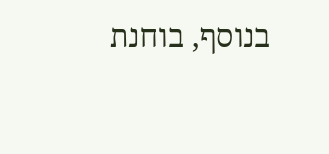בנוסף, בוחנת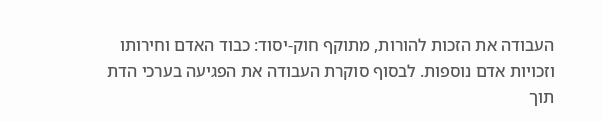העבודה את הזכות להורות, מתוקף חוק-יסוד: כבוד האדם וחירותו וזכויות אדם נוספות. לבסוף סוקרת העבודה את הפגיעה בערכי הדת תוך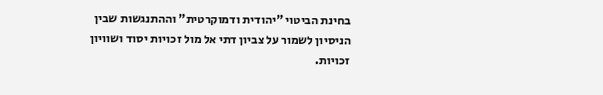בחינת הביטוי "יהודית ודמוקרטית" וההתנגשות שבין הניסיון לשמור על צביון דתי אל מול זכויות יסוד ושוויון זכויות.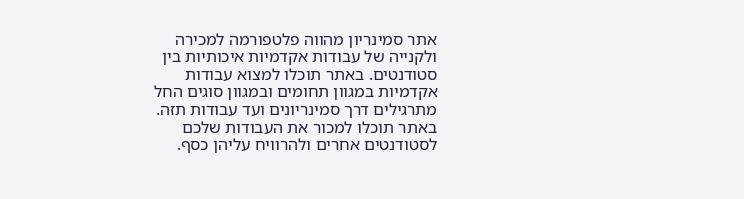אתר סמינריון מהווה פלטפורמה למכירה ולקנייה של עבודות אקדמיות איכותיות בין סטודנטים. באתר תוכלו למצוא עבודות אקדמיות במגוון תחומים ובמגוון סוגים החל מתרגילים דרך סמינריונים ועד עבודות תזה. באתר תוכלו למכור את העבודות שלכם לסטודנטים אחרים ולהרוויח עליהן כסף.